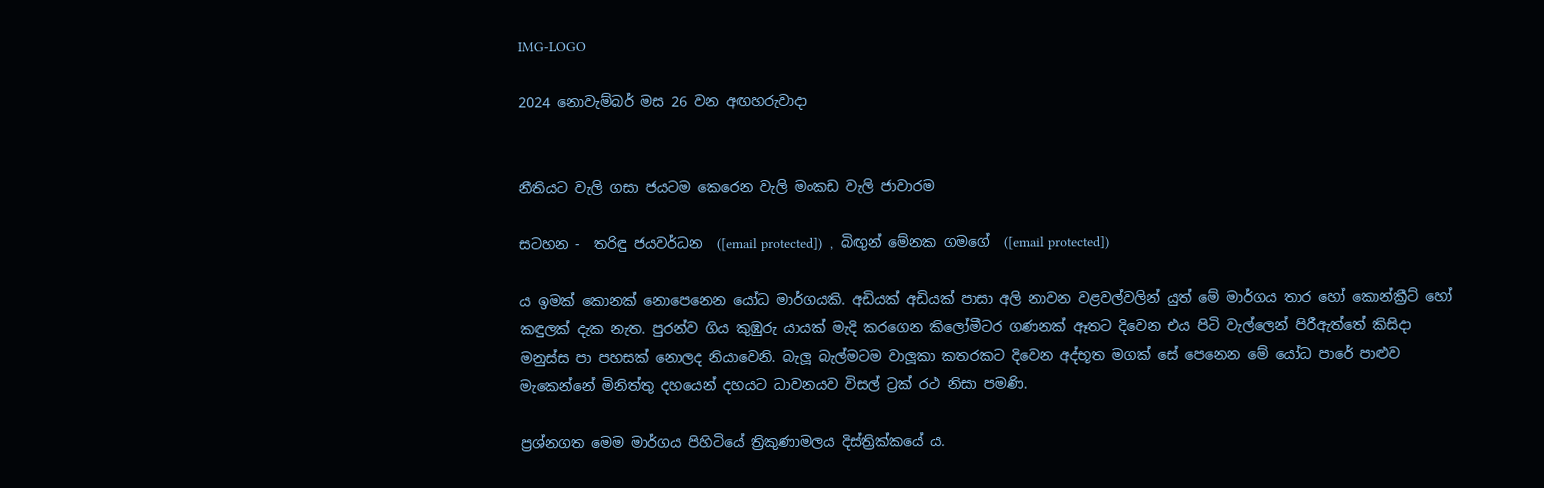IMG-LOGO

2024 නොවැම්බර් මස 26 වන අඟහරුවාදා


නීතියට වැලි ගසා ජයටම කෙරෙන වැලි මංකඩ වැලි ජාවාරම

සටහන -  තරිඳු ජයවර්ධන  ([email protected])  ,  බිඟුන් මේනක ගමගේ  ([email protected])

ය ඉමක් කොනක් නොපෙනෙන යෝධ මාර්ගයකි. අඩියක් අඩියක් පාසා අලි නාවන වළවල්වලින් යුත් මේ මාර්ගය තාර හෝ කොන්ක්‍රීට් හෝ කඳුලක් දැක නැත. පුරන්ව ගිය කුඹුරු යායක් මැදි කරගෙන කිලෝමීටර ගණනක් ඈතට දිවෙන එය පිටි වැල්ලෙන් පිරීඇත්තේ කිසිදා මනුස්ස පා පහසක් නොලද නියාවෙනි. බැලූ බැල්මටම වාලූකා කතරකට දිවෙන අද්භූත මගක් සේ පෙනෙන මේ යෝධ පාරේ පාළුව මැකෙන්නේ මිනිත්තු දහයෙන් දහයට ධාවනයව විසල් ට්‍රක් රථ නිසා පමණි.

ප්‍රශ්නගත මෙම මාර්ගය පිහිටියේ ත්‍රිකුණාමලය දිස්ත්‍රික්කයේ ය.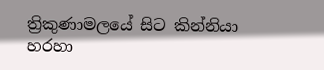ත්‍රිකුණාමලයේ සිට කින්නියා හරහා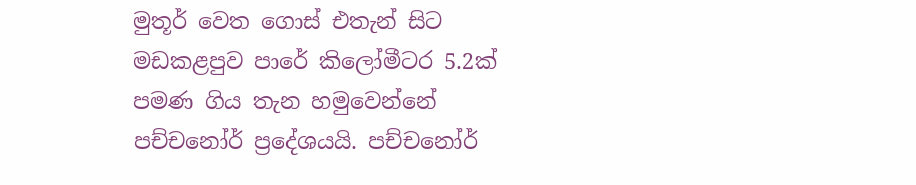මුතූර් වෙත ගොස් එතැන් සිට මඩකළපුව පාරේ කිලෝමීටර 5.2ක් පමණ ගිය තැන හමුවෙන්නේ පච්චනෝර් ප්‍රදේශයයි. පච්චනෝර්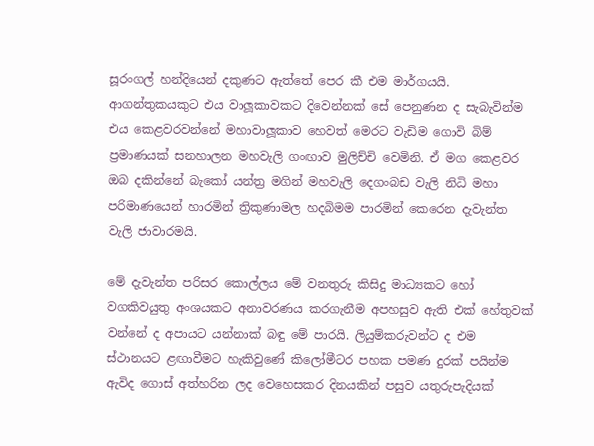සූරංගල් හන්දියෙන් දකුණට ඇත්තේ පෙර කී එම මාර්ගයයි. ආගන්තුකයකුට එය වාලූකාවකට දිවෙන්නක් සේ පෙනුණන ද සැබැවින්ම එය කෙළවරවන්නේ මහාවාලූකාව හෙවත් මෙරට වැඩිම ගොවි බිම් ප්‍රමාණයක් සනහාලන මහවැලි ගංඟාව මුලිච්චි වෙමිනි. ඒ මග කෙළවර ඔබ දකින්නේ බැකෝ යන්ත්‍ර මගින් මහවැලි දෙගංබඩ වැලි නිධි මහා පරිමාණයෙන් හාරමින් ත්‍රිකුණාමල හදබිමම පාරමින් කෙරෙන දැවැන්ත වැලි ජාවාරමයි.

මේ දැවැන්ත පරිසර කොල්ලය මේ වනතුරු කිසිදු මාධ්‍යකට හෝ වගකිවයුතු අංශයකට අනාවරණය කරගැනීම අපහසුව ඇති එක් හේතුවක් වන්නේ ද අපායට යන්නාක් බඳු මේ පාරයි. ලියුම්කරුවන්ට ද එම ස්ථානයට ළඟාවීමට හැකිවුණේ කිලෝමීටර පහක පමණ දුරක් පයින්ම ඇවිද ගොස් අත්හරින ලද වෙහෙසකර දිනයකින් පසුව යතුරුපැදියක්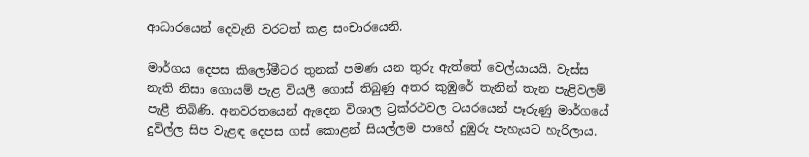ආධාරයෙන් දෙවැනි වරටත් කළ සංචාරයෙනි.

මාර්ගය දෙපස කිලෝමීටර තුනක් පමණ යන තුරු ඇත්තේ වෙල්යායයි. වැස්ස නැති නිසා ගොයම් පැළ වියලී ගොස් තිබුණු අතර කුඹුරේ තැනින් තැන පැළිවලම් පැළී තිබිණි. අනවරතයෙන් ඇදෙන විශාල ට්‍රක්රථවල ටයරයෙන් පෑරුණු මාර්ගයේ දුවිල්ල සිප වැළඳ දෙපස ගස් කොළන් සියල්ලම පාහේ දුඹුරු පැහැයට හැරිලාය.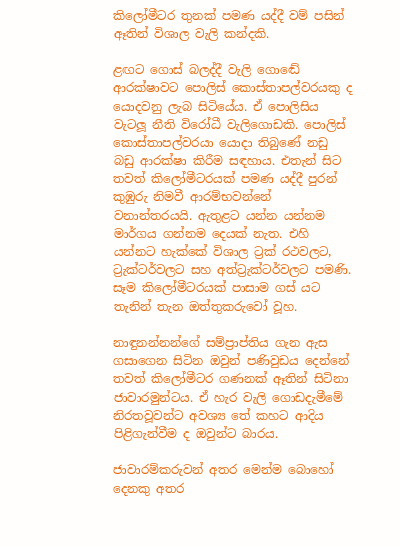කිලෝමීටර තුනක් පමණ යද්දී වම් පසින් ඈතින් විශාල වැලි කන්දකි.

ළඟට ගොස් බලද්දී වැලි ගොඬේ ආරක්ෂාවට පොලිස් කොස්තාපල්වරයකු ද යොදවනු ලැබ සිටියේය. ඒ පොලිසිය වැටලූ නීති විරෝධී වැලිගොඩකි. පොලිස් කොස්තාපල්වරයා යොදා තිබුණේ නඩු බඩු ආරක්ෂා කිරීම සඳහාය. එතැන් සිට තවත් කිලෝමීටරයක් පමණ යද්දී පුරන් කුඹුරු නිමවී ආරම්භවන්නේ වනාන්තරයයි. ඇතුළට යන්න යන්නම මාර්ගය ගන්නම දෙයක් නැත. එහි යන්නට හැක්කේ විශාල ට්‍රක් රථවලට, ට්‍රැක්ටර්වලට සහ අත්ට්‍රැක්ටර්වලට පමණි. සෑම කිලෝමීටරයක් පාසාම ගස් යට තැනින් තැන ඔත්තුකරුවෝ වූහ.

නාඳුනන්නන්ගේ සම්ප්‍රාප්තිය ගැන ඇස ගසාගෙන සිටින ඔවුන් පණිවුඩය දෙන්නේ තවත් කිලෝමීටර ගණනක් ඈතින් සිටිනා ජාවාරමුන්ටය. ඒ හැර වැලි ගොඩදැමීමේ නිරතවූවන්ට අවශ්‍ය තේ කහට ආදිය පිළිගැන්වීම ද ඔවුන්ට බාරය.

ජාවාරම්කරුවන් අතර මෙන්ම බොහෝ දෙනකු අතර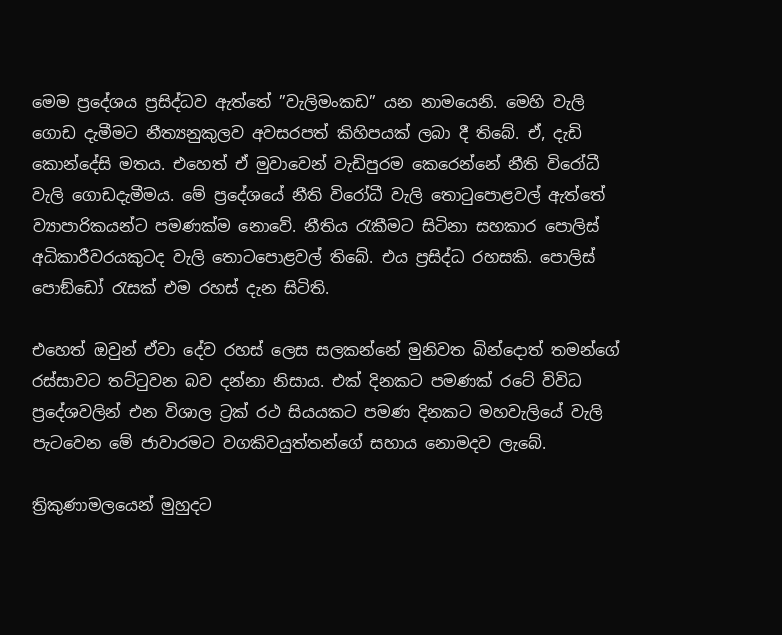මෙම ප්‍රදේශය ප්‍රසිද්ධව ඇත්තේ ”වැලිමංකඩ” යන නාමයෙනි. මෙහි වැලි ගොඩ දැමීමට නීත්‍යනුකුලව අවසරපත් කිහිපයක් ලබා දී තිබේ. ඒ, දැඩි කොන්දේසි මතය. එහෙත් ඒ මුවාවෙන් වැඩිපුරම කෙරෙන්නේ නීති විරෝධී වැලි ගොඩදැමීමය. මේ ප්‍රදේශයේ නීති විරෝධී වැලි තොටුපොළවල් ඇත්තේ ව්‍යාපාරිකයන්ට පමණක්ම නොවේ. නීතිය රැකීමට සිටිනා සහකාර පොලිස් අධිකාරීවරයකුටද වැලි තොටපොළවල් තිබේ. එය ප්‍රසිද්ධ රහසකි. පොලිස් පොඞ්ඩෝ රැසක් එම රහස් දැන සිටිති.

එහෙත් ඔවුන් ඒවා දේව රහස් ලෙස සලකන්නේ මුනිවත බින්දොත් තමන්ගේ රස්සාවට තට්ටුවන බව දන්නා නිසාය. එක් දිනකට පමණක් රටේ විවිධ ප්‍රදේශවලින් එන විශාල ට්‍රක් රථ සියයකට පමණ දිනකට මහවැලියේ වැලි පැටවෙන මේ ජාවාරමට වගකිවයුත්තන්ගේ සහාය නොමදව ලැබේ.

ත්‍රිකුණාමලයෙන් මුහුදට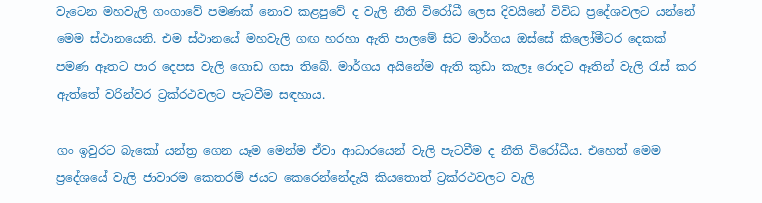වැටෙන මහවැලි ගංගාවේ පමණක් නොව කළපුවේ ද වැලි නීති විරෝධී ලෙස දිවයිනේ විවිධ ප්‍රදේශවලට යන්නේ මෙම ස්ථානයෙනි. එම ස්ථානයේ මහවැලි ගඟ හරහා ඇති පාලමේ සිට මාර්ගය ඔස්සේ කිලෝමීටර දෙකක් පමණ ඈතට පාර දෙපස වැලි ගොඩ ගසා තිබේ. මාර්ගය අයිනේම ඇති කුඩා කැලෑ රොදට ඈතින් වැලි රැස් කර ඇත්තේ වරින්වර ට්‍රක්රථවලට පැටවීම සඳහාය.

ගං ඉවුරට බැකෝ යන්ත්‍ර ගෙන යෑම මෙන්ම ඒවා ආධාරයෙන් වැලි පැටවීම ද නීති විරෝධීය. එහෙත් මෙම ප්‍රදේශයේ වැලි ජාවාරම කෙතරම් ජයට කෙරෙන්නේදැයි කියතොත් ට්‍රක්රථවලට වැලි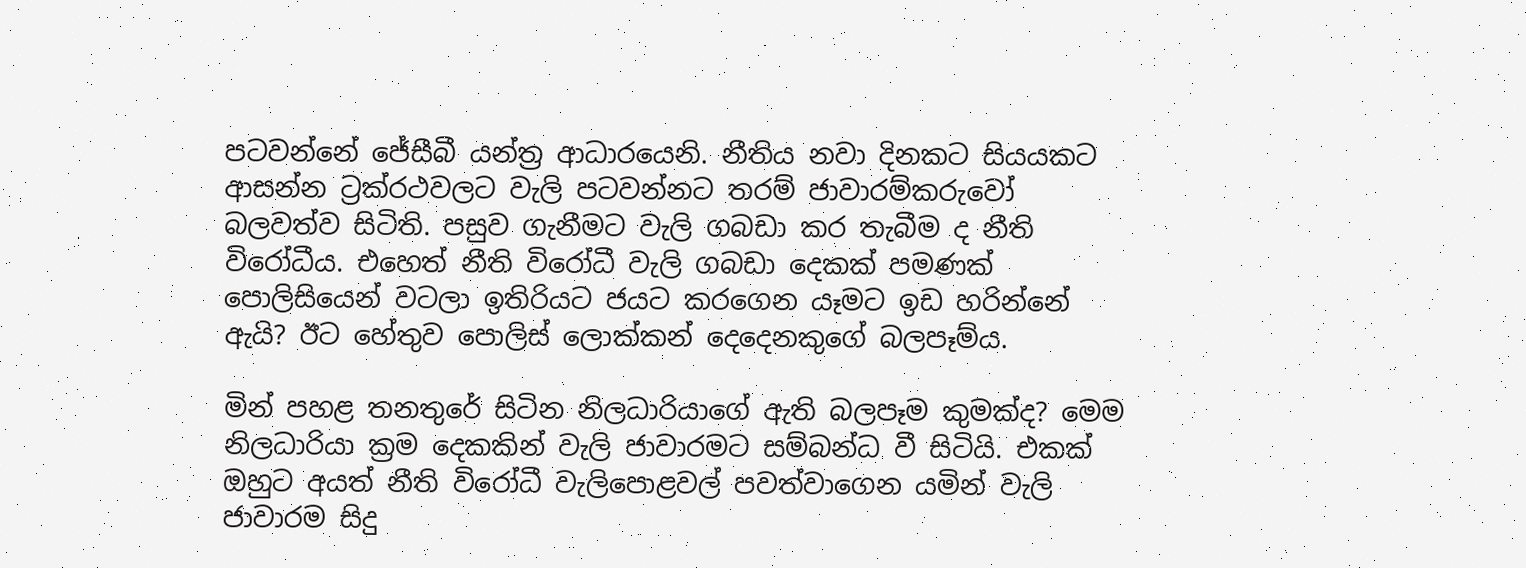පටවන්නේ ජේසීබී යන්ත්‍ර ආධාරයෙනි. නීතිය නවා දිනකට සියයකට ආසන්න ට්‍රක්රථවලට වැලි පටවන්නට තරම් ජාවාරම්කරුවෝ බලවත්ව සිටිති. පසුව ගැනීමට වැලි ගබඩා කර තැබීම ද නීති විරෝධීය. එහෙත් නීති විරෝධී වැලි ගබඩා දෙකක් පමණක් පොලිසියෙන් වටලා ඉතිරියට ජයට කරගෙන යෑමට ඉඩ හරින්නේ ඇයි? ඊට හේතුව පොලිස් ලොක්කන් දෙදෙනකුගේ බලපෑම්ය.

මින් පහළ තනතුරේ සිටින නිලධාරියාගේ ඇති බලපෑම කුමක්ද? මෙම නිලධාරියා ක්‍රම දෙකකින් වැලි ජාවාරමට සම්බන්ධ වී සිටියි. එකක් ඔහුට අයත් නීති විරෝධී වැලිපොළවල් පවත්වාගෙන යමින් වැලි ජාවාරම සිදු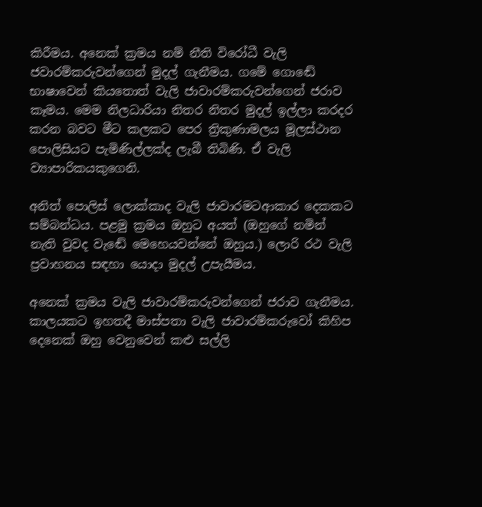කිරීමය. අනෙක් ක්‍රමය නම් නීති විරෝධී වැලි ජවාරම්කරුවන්ගෙන් මුදල් ගැනීමය. ගමේ ගොඬේ භාෂාවෙන් කියතොත් වැලි ජාවාරම්කරුවන්ගෙන් ජරාව කෑමය. මෙම නිලධාරියා නිතර නිතර මුදල් ඉල්ලා කරදර කරන බවට මීට කලකට පෙර ත්‍රිකුණාමලය මූලස්ථාන පොලිසියට පැමිණිල්ලක්ද ලැබී තිබිණි. ඒ වැලි ව්‍යාපාරිකයකුගෙනි.

අනිත් පොලිස් ලොක්කාද වැලි ජාවාරමටආකාර දෙකකට සම්බන්ධය. පළමු ක්‍රමය ඔහුට අයත් (ඔහුගේ නමින් නැති වුවද වැඬේ මෙහෙයවන්නේ ඔහුය.) ලොරි රථ වැලි ප්‍රවාහනය සඳහා යොදා මුදල් උපැයීමය.

අනෙක් ක්‍රමය වැලි ජාවාරම්කරුවන්ගෙන් ජරාව ගැනීමය. කාලයකට ඉහතදී මාස්පතා වැලි ජාවාරම්කරුවෝ කිහිප දෙනෙක් ඔහු වෙනුවෙන් කළු සල්ලි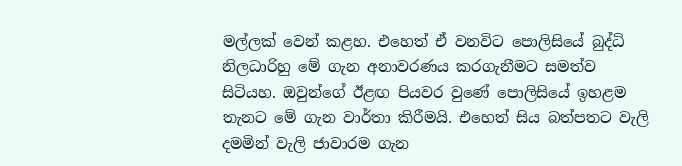මල්ලක් වෙන් කළහ. එහෙත් ඒ වනවිට පොලිසියේ බුද්ධි නිලධාරිහු මේ ගැන අනාවරණය කරගැනීමට සමත්ව සිටියහ. ඔවුන්ගේ ඊළඟ පියවර වුණේ පොලිසියේ ඉහළම තැනට මේ ගැන වාර්තා කිරීමයි. එහෙත් සිය බත්පතට වැලි දමමින් වැලි ජාවාරම ගැන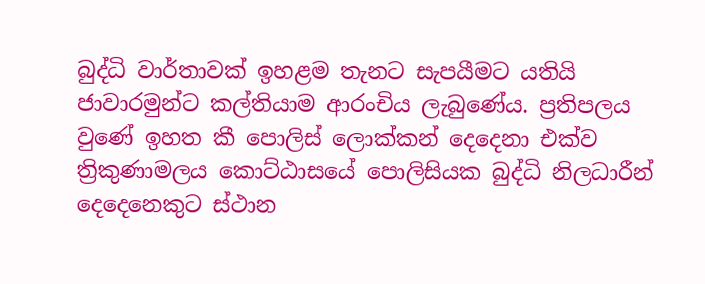බුද්ධි වාර්තාවක් ඉහළම තැනට සැපයීමට යතියි ජාවාරමුන්ට කල්තියාම ආරංචිය ලැබුණේය. ප්‍රතිපලය වුණේ ඉහත කී පොලිස් ලොක්කන් දෙදෙනා එක්ව ත්‍රිකුණාමලය කොට්ඨාසයේ පොලිසියක බුද්ධි නිලධාරීන් දෙදෙනෙකුට ස්ථාන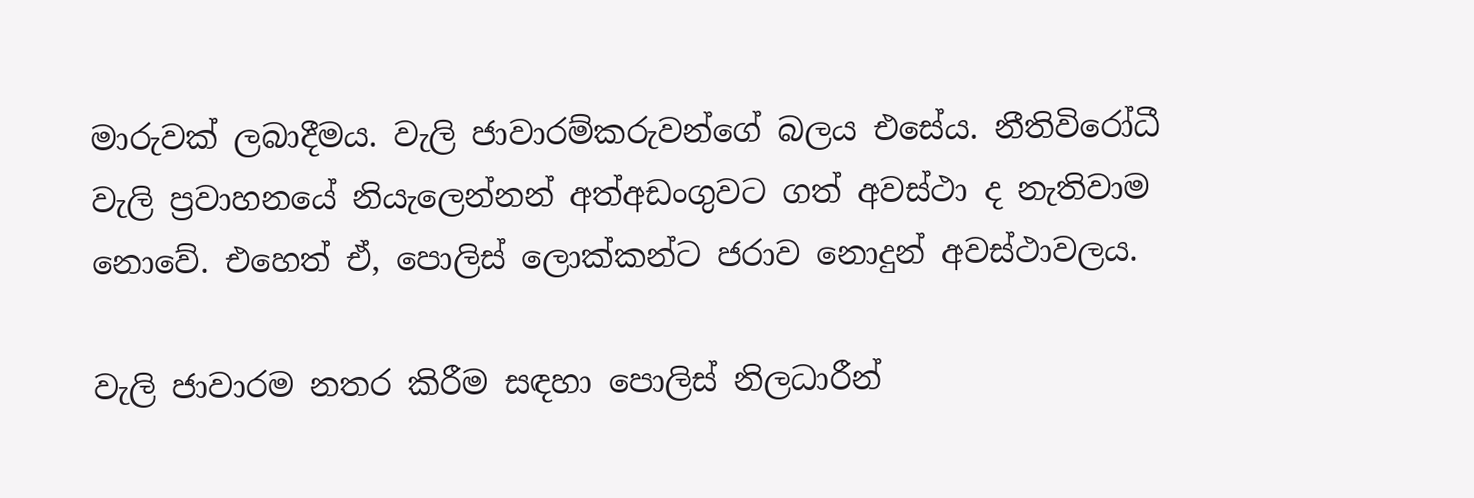මාරුවක් ලබාදීමය. වැලි ජාවාරම්කරුවන්ගේ බලය එසේය. නීතිවිරෝධී වැලි ප්‍රවාහනයේ නියැලෙන්නන් අත්අඩංගුවට ගත් අවස්ථා ද නැතිවාම නොවේ. එහෙත් ඒ, පොලිස් ලොක්කන්ට ජරාව නොදුන් අවස්ථාවලය.

වැලි ජාවාරම නතර කිරීම සඳහා පොලිස් නිලධාරීන්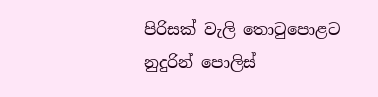පිරිසක් වැලි තොටුපොළට නුදුරින් පොලිස්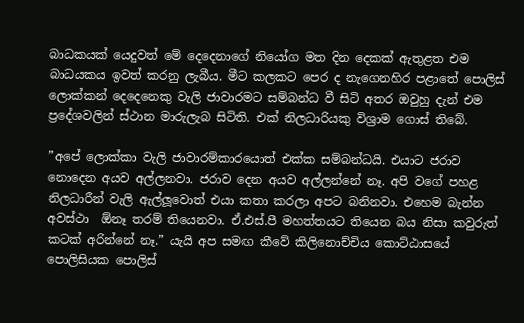බාධකයක් යෙදුවත් මේ දෙදෙනාගේ නියෝග මත දින දෙකක් ඇතුළත එම බාධයකය ඉවත් කරනු ලැබීය. මීට කලකට පෙර ද නැගෙනහිර පළාතේ පොලිස් ලොක්කන් දෙදෙනෙකු වැලි ජාවාරමට සම්බන්ධ වී සිටි අතර ඔවුහු දැන් එම ප්‍රදේශවලින් ස්ථාන මාරුලැබ සිටිති. එක් නිලධාරියකු විශ්‍රාම ගොස් තිබේ.

”අපේ ලොක්කා වැලි ජාවාරම්කාරයොත් එක්ක සම්බන්ධයි. එයාට ජරාව නොදෙන අයව අල්ලනවා. ජරාව දෙන අයව අල්ලන්නේ නෑ. අපි වගේ පහළ නිලධාරීන් වැලි ඇල්ලූවොත් එයා කතා කරලා අපට බනිනවා. එහෙම බැන්න අවස්ථා  ඕනෑ තරම් තියෙනවා. ඒ.එස්.පී මහත්තයට තියෙන බය නිසා කවුරුත් කටක් අරින්නේ නෑ.” යැයි අප සමඟ කීවේ කිලිනොච්චිය කොට්ඨාසයේ පොලිසියක පොලිස්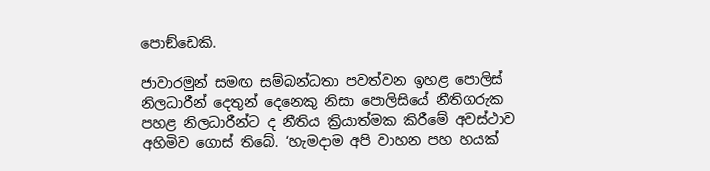පොඞ්ඩෙකි.

ජාවාරමුන් සමඟ සම්බන්ධතා පවත්වන ඉහළ පොලිස් නිලධාරීන් දෙතුන් දෙනෙකු නිසා පොලිසියේ නීතිගරුක පහළ නිලධාරීන්ට ද නීතිය ක්‍රියාත්මක කිරීමේ අවස්ථාව අහිමිව ගොස් තිබේ. ‘හැමදාම අපි වාහන පහ හයක්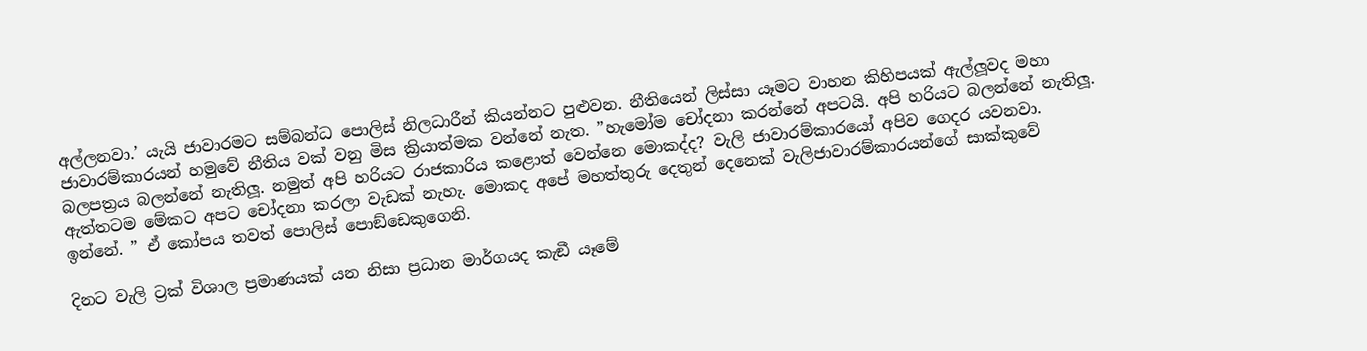අල්ලනවා.’ යැයි ජාවාරමට සම්බන්ධ පොලිස් නිලධාරීන් කියන්නට පුළුවන. නීතියෙන් ලිස්සා යෑමට වාහන කිහිපයක් ඇල්ලූවද මහා ජාවාරම්කාරයන් හමුවේ නීතිය වක් වනු මිස ක්‍රියාත්මක වන්නේ නැත. ”හැමෝම චෝදනා කරන්නේ අපටයි. අපි හරියට බලන්නේ නැතිලූ. බලපත්‍රය බලන්නේ නැතිලූ. නමුත් අපි හරියට රාජකාරිය කළොත් වෙන්නෙ මොකද්ද? වැලි ජාවාරම්කාරයෝ අපිව ගෙදර යවනවා. ඇත්තටම මේකට අපට චෝදනා කරලා වැඩක් නැහැ. මොකද අපේ මහත්තුරු දෙතුන් දෙනෙක් වැලිජාවාරම්කාරයන්ගේ සාක්කුවේ ඉන්නේ. ” ඒ කෝපය තවත් පොලිස් පොඞ්ඩෙකුගෙනි.

දිනට වැලි ට්‍රක් විශාල ප්‍රමාණයක් යන නිසා ප්‍රධාන මාර්ගයද කැඞී යෑමේ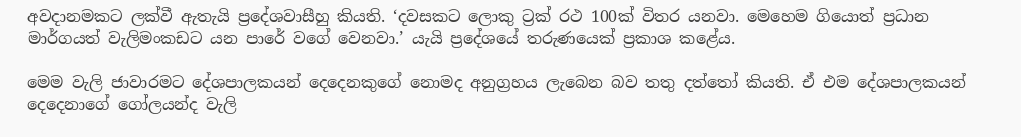අවදානමකට ලක්වී ඇතැයි ප්‍රදේශවාසීහු කියති. ‘දවසකට ලොකු ට්‍රක් රථ 100ක් විතර යනවා. මෙහෙම ගියොත් ප්‍රධාන මාර්ගයත් වැලිමංකඩට යන පාරේ වගේ වෙනවා.’ යැයි ප්‍රදේශයේ තරුණයෙක් ප්‍රකාශ කළේය.

මෙම වැලි ජාවාරමට දේශපාලකයන් දෙදෙනකුගේ නොමද අනුග්‍රහය ලැබෙන බව තතු දත්තෝ කියති. ඒ එම දේශපාලකයන් දෙදෙනාගේ ගෝලයන්ද වැලි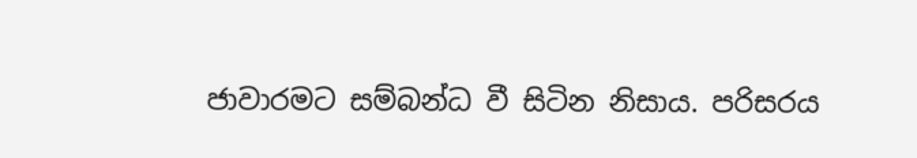ජාවාරමට සම්බන්ධ වී සිටින නිසාය. පරිසරය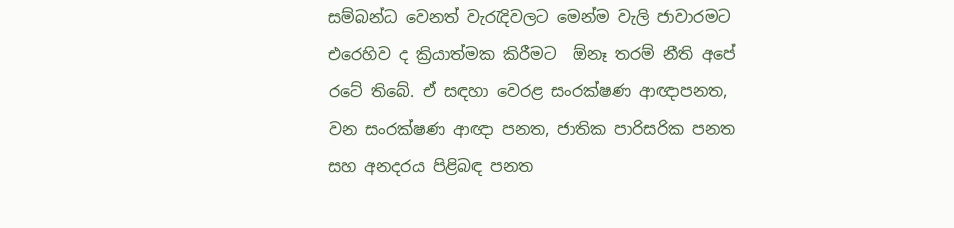සම්බන්ධ වෙනත් වැරැදිවලට මෙන්ම වැලි ජාවාරමට එරෙහිව ද ක්‍රියාත්මක කිරීමට  ඕනෑ තරම් නීති අපේ රටේ තිබේ. ඒ සඳහා වෙරළ සංරක්ෂණ ආඥාපනත, වන සංරක්ෂණ ආඥා පනත, ජාතික පාරිසරික පනත සහ අනදරය පිළිබඳ පනත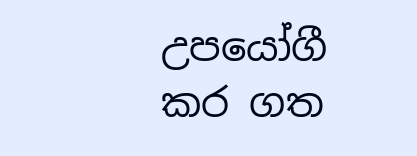උපයෝගී කර ගත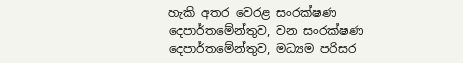හැකි අතර වෙරළ සංරක්ෂණ දෙපාර්තමේන්තුව, වන සංරක්ෂණ දෙපාර්තමේන්තුව, මධ්‍යම පරිසර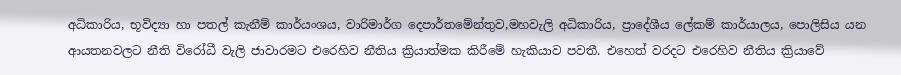අධිකාරිය, භූවිද්‍යා හා පතල් කැනීම් කාර්යංශය, වාරිමාර්ග දෙපාර්තමේන්තුව,මහවැලි අධිකාරිය, ප්‍රාදේශීය ලේකම් කාර්යාලය, පොලිසිය යන ආයතනවලට නීති විරෝධී වැලි ජාවාරමට එරෙහිව නීතිය ක්‍රියාත්මක කිරීමේ හැකියාව පවතී. එහෙත් වරදට එරෙහිව නීතිය ක්‍රියාවේ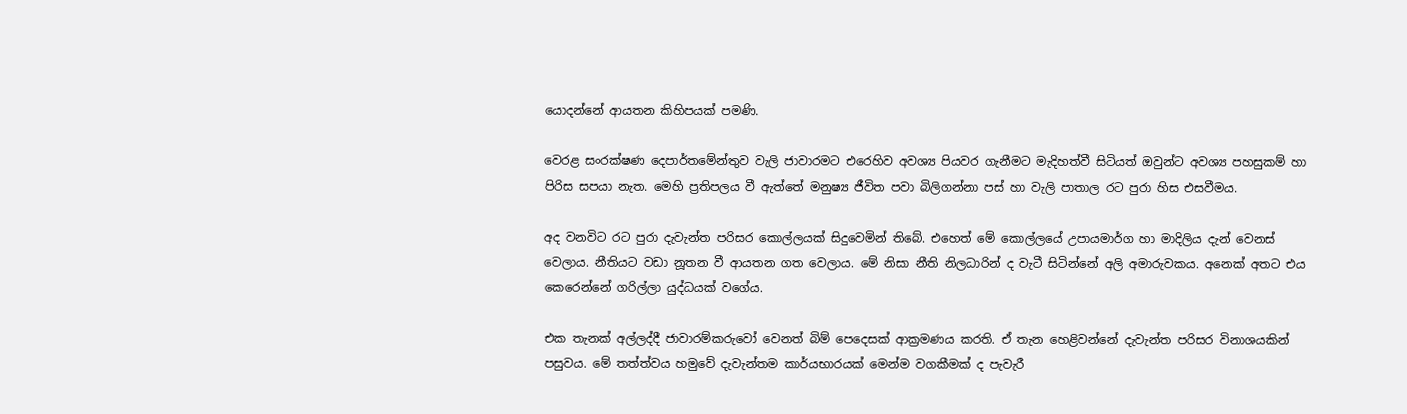යොදන්නේ ආයතන කිහිපයක් පමණි.

වෙරළ සංරක්ෂණ දෙපාර්තමේන්තුව වැලි ජාවාරමට එරෙහිව අවශ්‍ය පියවර ගැනීමට මැදිහත්වී සිටියත් ඔවුන්ට අවශ්‍ය පහසුකම් හා පිරිස සපයා නැත. මෙහි ප්‍රතිපලය වී ඇත්තේ මනුෂ්‍ය ජීවිත පවා බිලිගන්නා පස් හා වැලි පාතාල රට පුරා හිස එසවීමය.

අද වනවිට රට පුරා දැවැන්ත පරිසර කොල්ලයක් සිදුවෙමින් තිබේ. එහෙත් මේ කොල්ලයේ උපායමාර්ග හා මාදිලිය දැන් වෙනස් වෙලාය. නීතියට වඩා නූතන වී ආයතන ගත වෙලාය. මේ නිසා නීති නිලධාරින් ද වැටී සිටින්නේ අලි අමාරුවකය. අනෙක් අතට එය කෙරෙන්නේ ගරිල්ලා යුද්ධයක් වගේය.

එක තැනක් අල්ලද්දී ජාවාරම්කරුවෝ වෙනත් බිම් පෙදෙසක් ආක්‍රමණය කරති. ඒ තැන හෙළිවන්නේ දැවැන්ත පරිසර විනාශයකින් පසුවය. මේ තත්ත්වය හමුවේ දැවැන්තම කාර්යභාරයක් මෙන්ම වගකීමක් ද පැවැරී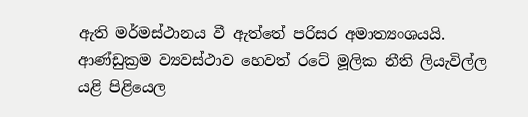ඇති මර්මස්ථානය වී ඇත්තේ පරිසර අමාත්‍යංශයයි. ආණ්ඩුක්‍රම ව්‍යවස්ථාව හෙවත් රටේ මූලික නීති ලියැවිල්ල යළි පිළියෙල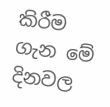කිරීම ගැන මේ දිනවල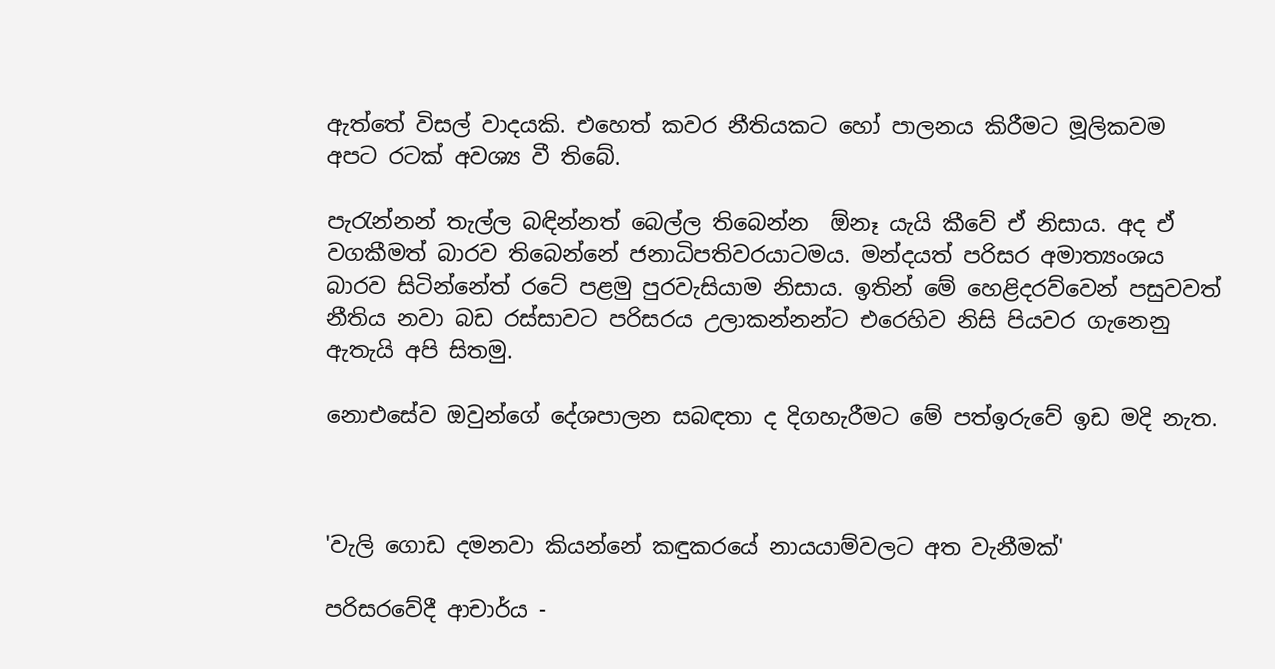ඇත්තේ විසල් වාදයකි. එහෙත් කවර නීතියකට හෝ පාලනය කිරීමට මූලිකවම අපට රටක් අවශ්‍ය වී තිබේ.

පැරැන්නන් තැල්ල බඳින්නත් බෙල්ල තිබෙන්න  ඕනෑ යැයි කීවේ ඒ නිසාය. අද ඒ වගකීමත් බාරව තිබෙන්නේ ජනාධිපතිවරයාටමය. මන්දයත් පරිසර අමාත්‍යංශය බාරව සිටින්නේත් රටේ පළමු පුරවැසියාම නිසාය. ඉතින් මේ හෙළිදරව්වෙන් පසුවවත් නීතිය නවා බඩ රස්සාවට පරිසරය උලාකන්නන්ට එරෙහිව නිසි පියවර ගැනෙනු ඇතැයි අපි සිතමු.

නොඑසේව ඔවුන්ගේ දේශපාලන සබඳතා ද දිගහැරීමට මේ පත්ඉරුවේ ඉඩ මදි නැත.



'වැලි ගොඩ දමනවා කියන්නේ කඳුකරයේ නායයාම්වලට අත වැනීමක්'

පරිසරවේදී ආචාර්ය -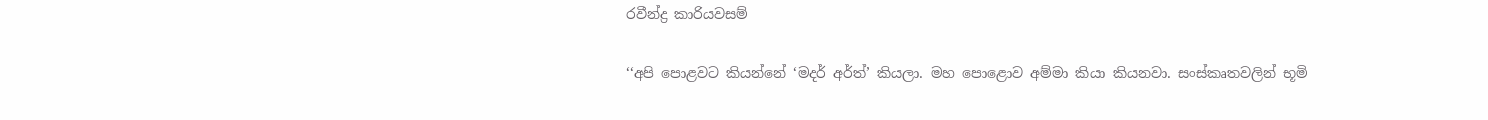රවීන්ද්‍ර කාරියවසම්

‘‘අපි පොළවට කියන්නේ ‘මදර් අර්ත්’ කියලා. මහ පොළොව අම්මා කියා කියනවා. සංස්කෘතවලින් භූමි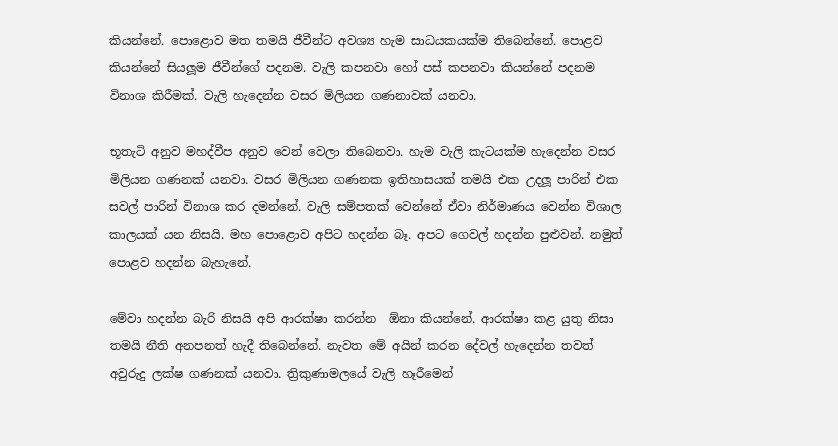කියන්නේ. පොළොව මත තමයි ජීවීන්ට අවශ්‍ය හැම සාධයකයක්ම තිබෙන්නේ. පොළව කියන්නේ සියලූම ජීවීන්ගේ පදනම. වැලි කපනවා හෝ පස් කපනවා කියන්නේ පදනම විනාශ කිරීමක්. වැලි හැදෙන්න වසර මිලියන ගණනාවක් යනවා.

භූතැටි අනුව මහද්වීප අනුව වෙන් වෙලා තිබෙනවා. හැම වැලි කැටයක්ම හැදෙන්න වසර මිලියන ගණනක් යනවා. වසර මිලියන ගණනක ඉතිහාසයක් තමයි එක උදලූ පාරින් එක සවල් පාරින් විනාශ කර දමන්නේ. වැලි සම්පතක් වෙන්නේ ඒවා නිර්මාණය වෙන්න විශාල කාලයක් යන නිසයි. මහ පොළොව අපිට හදන්න බෑ. අපට ගෙවල් හදන්න පුළුවන්. නමුත් පොළව හදන්න බැහැනේ.

මේවා හදන්න බැරි නිසයි අපි ආරක්ෂා කරන්න  ඕනා කියන්නේ. ආරක්ෂා කළ යුතු නිසා තමයි නීති අනපනත් හැදී තිබෙන්නේ. නැවත මේ අයින් කරන දේවල් හැදෙන්න තවත් අවුරුදු ලක්ෂ ගණනක් යනවා. ත්‍රිකුණාමලයේ වැලි හෑරීමෙන්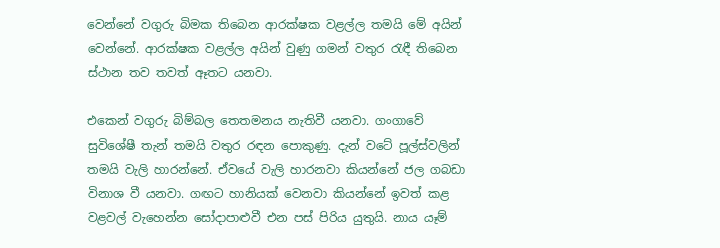වෙන්නේ වගුරු බිමක තිබෙන ආරක්ෂක වළල්ල තමයි මේ අයින් වෙන්නේ. ආරක්ෂක වළල්ල අයින් වුණු ගමන් වතුර රැඳී තිබෙන ස්ථාන තව තවත් ඈතට යනවා.

එකෙන් වගුරු බිම්බල තෙතමනය නැතිවී යනවා. ගංගාවේ සුවිශේෂී තැන් තමයි වතුර රඳන පොකුණු. දැන් වටේ පූල්ස්වලින් තමයි වැලි හාරන්නේ. ඒවයේ වැලි හාරනවා කියන්නේ ජල ගබඩා විනාශ වී යනවා. ගඟට හානියක් වෙනවා කියන්නේ ඉවත් කළ වළවල් වැහෙන්න සෝදාපාළුවී එන පස් පිරිය යුතුයි. නාය යෑම්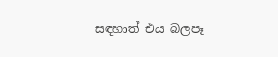සඳහාත් එය බලපෑ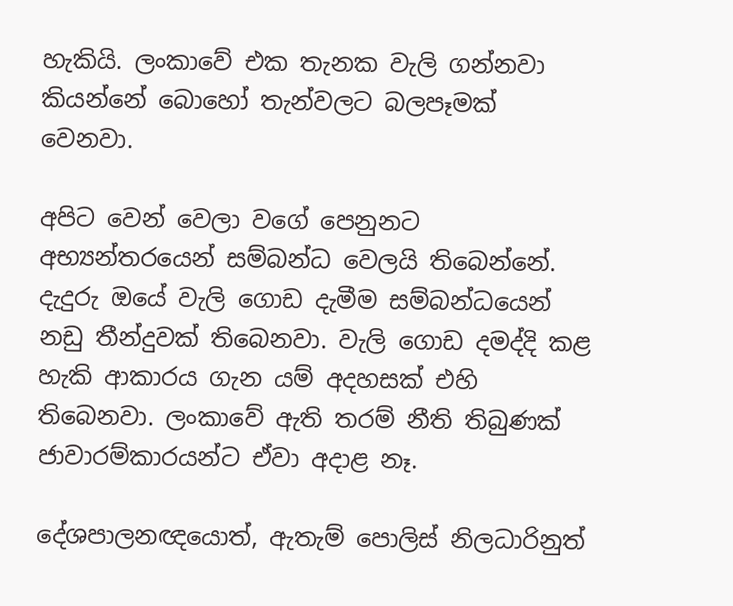හැකියි. ලංකාවේ එක තැනක වැලි ගන්නවා කියන්නේ බොහෝ තැන්වලට බලපෑමක් වෙනවා.

අපිට වෙන් වෙලා වගේ පෙනුනට අභ්‍යන්තරයෙන් සම්බන්ධ වෙලයි තිබෙන්නේ. දැදුරු ඔයේ වැලි ගොඩ දැමීම සම්බන්ධයෙන් නඩු තීන්දුවක් තිබෙනවා. වැලි ගොඩ දමද්දි කළ හැකි ආකාරය ගැන යම් අදහසක් එහි තිබෙනවා. ලංකාවේ ඇති තරම් නීති තිබුණක් ජාවාරම්කාරයන්ට ඒවා අදාළ නෑ.

දේශපාලනඥයොත්, ඇතැම් පොලිස් නිලධාරිනුත්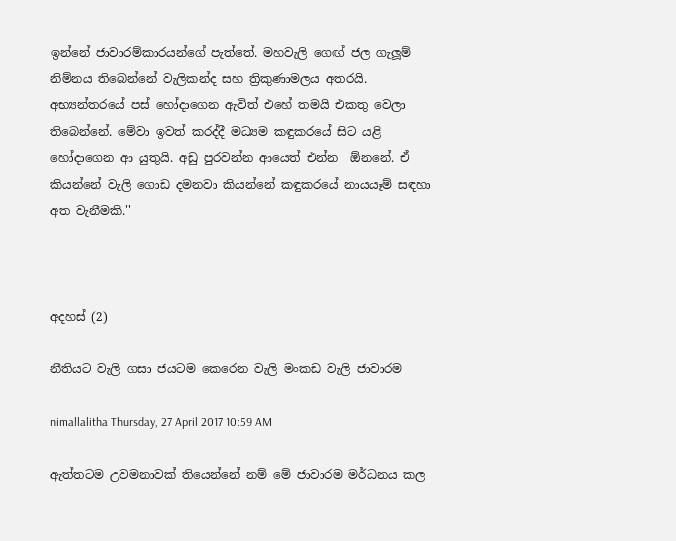ඉන්නේ ජාවාරම්කාරයන්ගේ පැත්තේ. මහවැලි ගෙඟ් ජල ගැලූම් නිම්නය තිබෙන්නේ වැලිකන්ද සහ ත්‍රිකුණාමලය අතරයි. අභ්‍යන්තරයේ පස් හෝදාගෙන ඇවිත් එහේ තමයි එකතු වෙලා තිබෙන්නේ. මේවා ඉවත් කරද්දී මධ්‍යම කඳුකරයේ සිට යළි හෝදාගෙන ආ යුතුයි. අඩු පුරවන්න ආයෙත් එන්න  ඕනනේ. ඒ කියන්නේ වැලි ගොඩ දමනවා කියන්නේ කඳුකරයේ නායයෑම් සඳහා අත වැනීමකි.''



අදහස් (2)

නීතියට වැලි ගසා ජයටම කෙරෙන වැලි මංකඩ වැලි ජාවාරම

nimallalitha Thursday, 27 April 2017 10:59 AM

ඇත්තටම උවමනාවක් තියෙන්නේ නම් මේ ජාවාරම මර්ධනය කල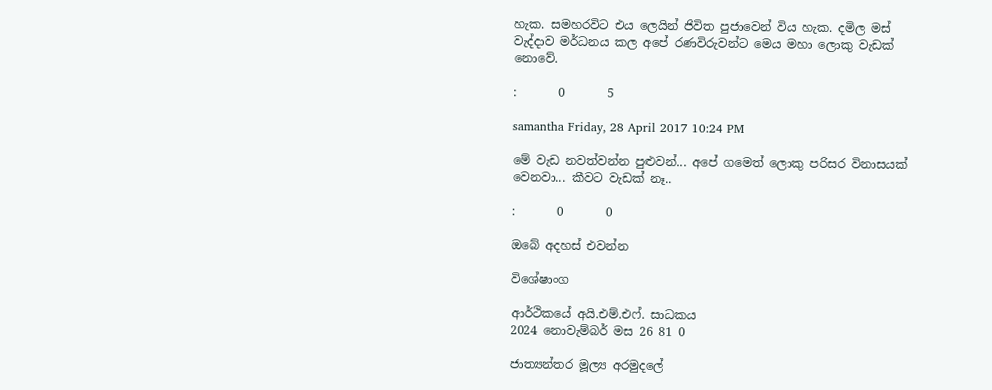හැක. සමහරවිට එය ලෙයින් ජිවිත පුජාවෙන් විය හැක. දමිල මස් වැද්දාව මර්ධනය කල අපේ රණවිරුවන්ට මෙය මහා ලොකු වැඩක් නොවේ.

:       0       5

samantha Friday, 28 April 2017 10:24 PM

මේ වැඩ නවත්වන්න පුළුවන්... අපේ ගමෙත් ලොකු පරිසර විනාසයක් වෙනවා... කීවට වැඩක් නෑ..

:       0       0

ඔබේ අදහස් එවන්න

විශේෂාංග

ආර්ථිකයේ අයි.එම්.එෆ්. සාධකය
2024 නොවැම්බර් මස 26 81 0

ජාත්‍යන්තර මූල්‍ය අරමුදලේ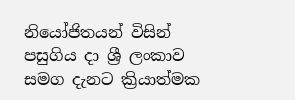නියෝජිතයන් විසින් පසුගිය දා ශ්‍රී ලංකාව සමග දැනට ක්‍රියාත්මක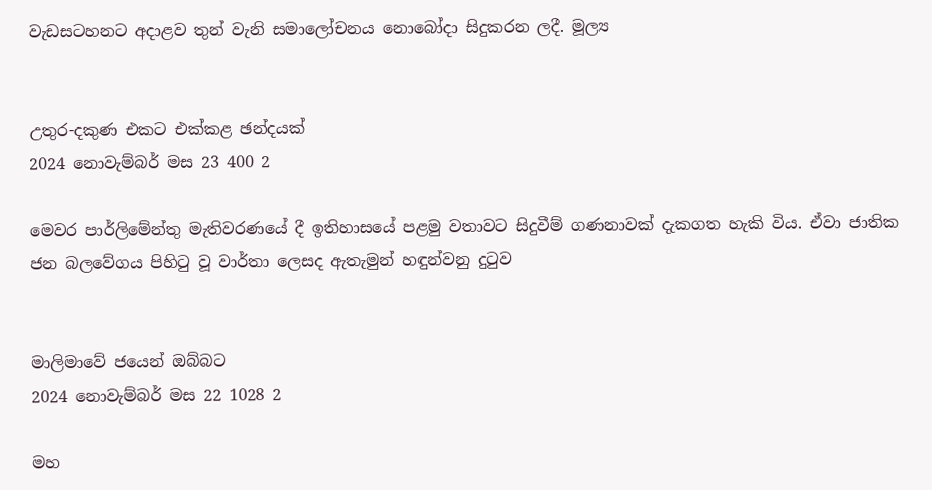වැඩසටහනට අදාළව තුන් වැනි සමාලෝචනය නොබෝදා සිදුකරන ලදී. මූල්‍ය


උතුර-දකුණ එකට එක්කළ ඡන්දයක්
2024 නොවැම්බර් මස 23 400 2

මෙවර පාර්ලිමේන්තු මැතිවරණයේ දී ඉතිහාසයේ පළමු වතාවට සිදුවීම් ගණනාවක් දැකගත හැකි විය. ඒවා ජාතික ජන බලවේගය පිහිටු වූ වාර්තා ලෙසද ඇතැමුන් හඳුන්වනු දුටුව


මාලිමාවේ ජයෙන් ඔබ්බට
2024 නොවැම්බර් මස 22 1028 2

මහ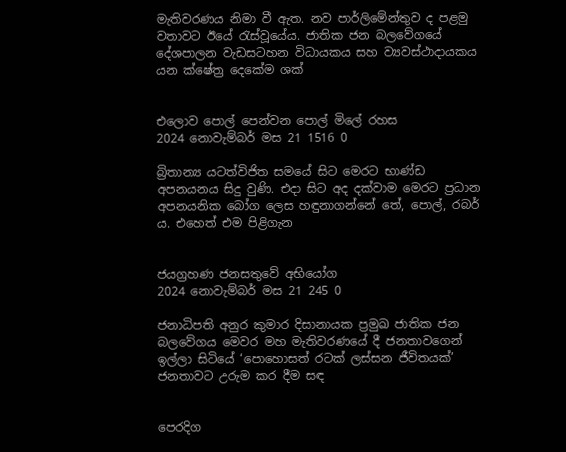මැතිවරණය නිමා වී ඇත. නව පාර්ලිමේන්තුව ද පළමු වතාවට ඊයේ රැස්වූයේය. ජාතික ජන බලවේගයේ දේශපාලන වැඩසටහන විධායකය සහ ව්‍යවස්ථාදායකය යන ක්ෂේත්‍ර දෙකේම ශක්


එලොව පොල් පෙන්වන පොල් මිලේ රහස
2024 නොවැම්බර් මස 21 1516 0

බ්‍රිතාන්‍ය යටත්විජිත සමයේ සිට මෙරට භාණ්ඩ අපනයනය සිදු වුණි. එදා සිට අද දක්වාම මෙරට ප්‍රධාන අපනයනික බෝග ලෙස හඳුනාගන්නේ තේ, පොල්, රබර් ය. එහෙත් එම පිළිගැන


ජයග්‍රහණ ජනසතුවේ අභියෝග
2024 නොවැම්බර් මස 21 245 0

ජනාධිපති අනුර කුමාර දිසානායක ප්‍රමුඛ ජාතික ජන බලවේගය මෙවර මහ මැතිවරණයේ දී ජනතාවගෙන් ඉල්ලා සිටියේ ‘පොහොසත් රටක් ලස්සන ජීවිතයක්’ ජනතාවට උරුම කර දීම සඳ


පෙරදිග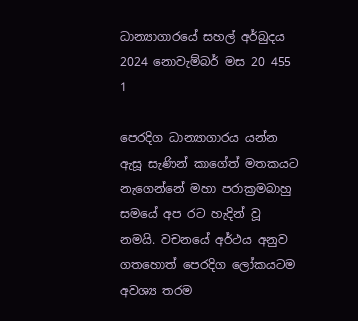ධාන්‍යාගාරයේ සහල් අර්බුදය
2024 නොවැම්බර් මස 20 455 1

පෙරදිග ධාන්‍යාගාරය යන්න ඇසූ සැණින් කාගේත් මතකයට නැගෙන්නේ මහා පරාක්‍රමබාහු සමයේ අප රට හැදින් වූ නමයි. වචනයේ අර්ථය අනුව ගතහොත් පෙරදිග ලෝකයටම අවශ්‍ය තරම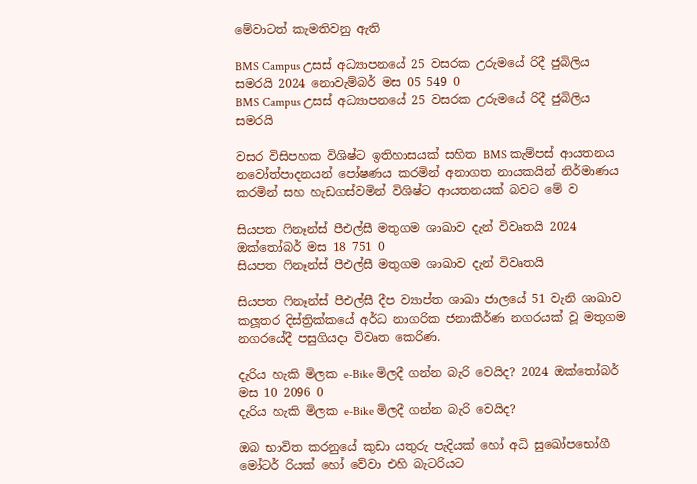මේවාටත් කැමතිවනු ඇති

BMS Campus උසස් අධ්‍යාපනයේ 25 වසරක උරුමයේ රිදී ජුබිලිය සමරයි 2024 නොවැම්බර් මස 05 549 0
BMS Campus උසස් අධ්‍යාපනයේ 25 වසරක උරුමයේ රිදී ජුබිලිය සමරයි

වසර විසිපහක විශිෂ්ට ඉතිහාසයක් සහිත BMS කැම්පස් ආයතනය නවෝත්පාදනයන් පෝෂණය කරමින් අනාගත නායකයින් නිර්මාණය කරමින් සහ හැඩගස්වමින් විශිෂ්ට ආයතනයක් බවට මේ ව

සියපත ෆිනෑන්ස් පීඑල්සී මතුගම ශාඛාව දැන් විවෘතයි 2024 ඔක්තෝබර් මස 18 751 0
සියපත ෆිනෑන්ස් පීඑල්සී මතුගම ශාඛාව දැන් විවෘතයි

සියපත ෆිනෑන්ස් පීඑල්සී දීප ව්‍යාප්ත ශාඛා ජාලයේ 51 වැනි ශාඛාව කලූතර දිස්ත්‍රික්කයේ අර්ධ නාගරික ජනාකීර්ණ නගරයක් වූ මතුගම නගරයේදී පසුගියදා විවෘත කෙරිණ.

දැරිය හැකි මිලක e-Bike මිලදී ගන්න බැරි වෙයිද? 2024 ඔක්තෝබර් මස 10 2096 0
දැරිය හැකි මිලක e-Bike මිලදී ගන්න බැරි වෙයිද?

ඔබ භාවිත කරනුයේ කුඩා යතුරු පැදියක් හෝ අධි සුඛෝපභෝගී මෝටර් රියක් හෝ වේවා එහි බැටරියට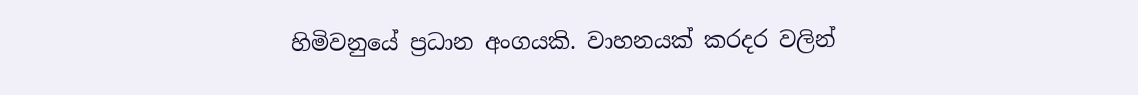හිමිවනුයේ ප්‍රධාන අංගයකි. වාහනයක් කරදර වලින්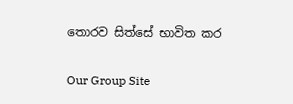තොරව සිත්සේ භාවිත කර

Our Group Site